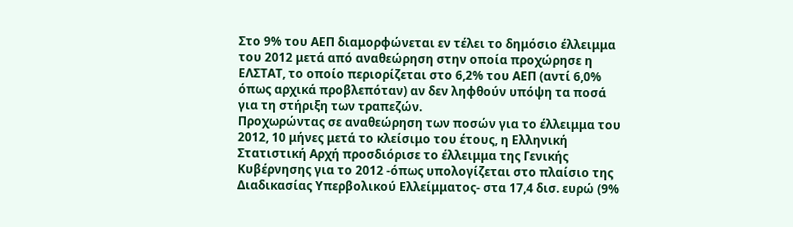Στο 9% του ΑΕΠ διαμορφώνεται εν τέλει το δημόσιο έλλειμμα του 2012 μετά από αναθεώρηση στην οποία προχώρησε η ΕΛΣΤΑΤ, το οποίο περιορίζεται στο 6,2% του ΑΕΠ (αντί 6,0% όπως αρχικά προβλεπόταν) αν δεν ληφθούν υπόψη τα ποσά για τη στήριξη των τραπεζών.
Προχωρώντας σε αναθεώρηση των ποσών για το έλλειμμα του 2012, 10 μήνες μετά το κλείσιμο του έτους, η Ελληνική Στατιστική Αρχή προσδιόρισε το έλλειμμα της Γενικής Κυβέρνησης για το 2012 -όπως υπολογίζεται στο πλαίσιο της Διαδικασίας Υπερβολικού Ελλείμματος- στα 17,4 δισ. ευρώ (9%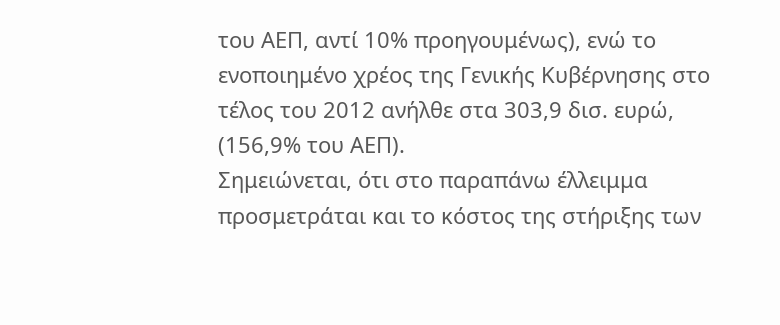του ΑΕΠ, αντί 10% προηγουμένως), ενώ το ενοποιημένο χρέος της Γενικής Κυβέρνησης στο τέλος του 2012 ανήλθε στα 303,9 δισ. ευρώ, (156,9% του ΑΕΠ).
Σημειώνεται, ότι στο παραπάνω έλλειμμα προσμετράται και το κόστος της στήριξης των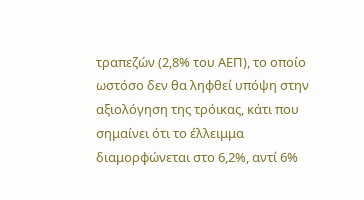τραπεζών (2,8% του ΑΕΠ), το οποίο ωστόσο δεν θα ληφθεί υπόψη στην αξιολόγηση της τρόικας, κάτι που σημαίνει ότι το έλλειμμα διαμορφώνεται στο 6,2%, αντί 6%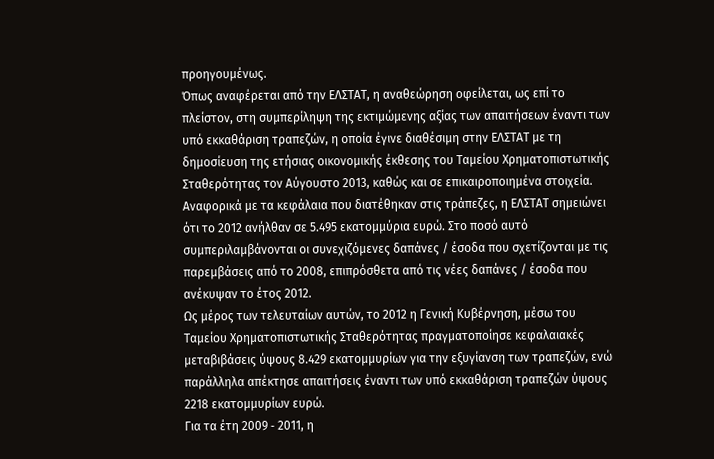προηγουμένως.
Όπως αναφέρεται από την ΕΛΣΤΑΤ, η αναθεώρηση οφείλεται, ως επί το πλείστον, στη συμπερίληψη της εκτιμώμενης αξίας των απαιτήσεων έναντι των υπό εκκαθάριση τραπεζών, η οποία έγινε διαθέσιμη στην ΕΛΣΤΑΤ με τη δημοσίευση της ετήσιας οικονομικής έκθεσης του Ταμείου Χρηματοπιστωτικής Σταθερότητας τον Αύγουστο 2013, καθώς και σε επικαιροποιημένα στοιχεία.
Αναφορικά με τα κεφάλαια που διατέθηκαν στις τράπεζες, η ΕΛΣΤΑΤ σημειώνει ότι το 2012 ανήλθαν σε 5.495 εκατομμύρια ευρώ. Στο ποσό αυτό συμπεριλαμβάνονται οι συνεχιζόμενες δαπάνες / έσοδα που σχετίζονται με τις παρεμβάσεις από το 2008, επιπρόσθετα από τις νέες δαπάνες / έσοδα που ανέκυψαν το έτος 2012.
Ως μέρος των τελευταίων αυτών, το 2012 η Γενική Κυβέρνηση, μέσω του Ταμείου Χρηματοπιστωτικής Σταθερότητας πραγματοποίησε κεφαλαιακές μεταβιβάσεις ύψους 8.429 εκατομμυρίων για την εξυγίανση των τραπεζών, ενώ παράλληλα απέκτησε απαιτήσεις έναντι των υπό εκκαθάριση τραπεζών ύψους 2218 εκατομμυρίων ευρώ.
Για τα έτη 2009 ‐ 2011, η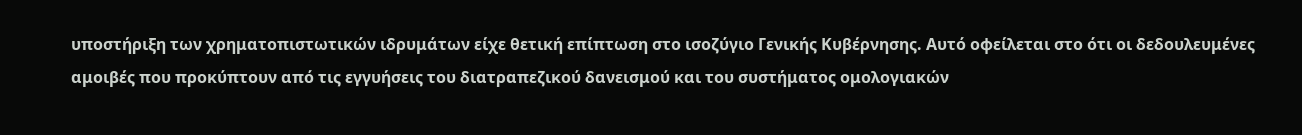υποστήριξη των χρηματοπιστωτικών ιδρυμάτων είχε θετική επίπτωση στο ισοζύγιο Γενικής Κυβέρνησης. Αυτό οφείλεται στο ότι οι δεδουλευμένες αμοιβές που προκύπτουν από τις εγγυήσεις του διατραπεζικού δανεισμού και του συστήματος ομολογιακών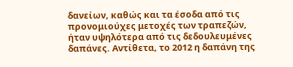δανείων, καθώς και τα έσοδα από τις προνομιούχες μετοχές των τραπεζών, ήταν υψηλότερα από τις δεδουλευμένες δαπάνες. Αντίθετα, το 2012 η δαπάνη της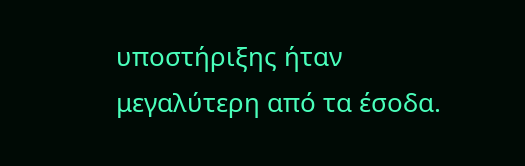υποστήριξης ήταν μεγαλύτερη από τα έσοδα.